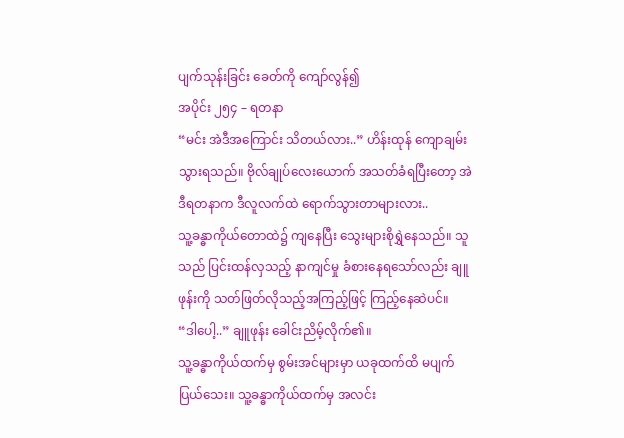ပျက်သုန်းခြင်း ခေတ်ကို ကျော်လွန်၍
အပိုင်း ၂၅၄ – ရတနာ
“မင်း အဲဒီအကြောင်း သိတယ်လား..” ဟိန်းထုန် ကျောချမ်းသွားရသည်။ ဗိုလ်ချုပ်လေးယောက် အသတ်ခံရပြီးတော့ အဲဒီရတနာက ဒီလူလက်ထဲ ရောက်သွားတာများလား..
သူ့ခန္ဓာကိုယ်တောထဲ၌ ကျနေပြီး သွေးများစိုရွှဲနေသည်။ သူသည် ပြင်းထန်လှသည့် နာကျင်မှု ခံစားနေရသော်လည်း ချူဖုန်းကို သတ်ဖြတ်လိုသည့်အကြည့်ဖြင့် ကြည့်နေဆဲပင်။
“ဒါပေါ့..” ချူဖုန်း ခေါင်းညိမ့်လိုက်၏။
သူ့ခန္ဓာကိုယ်ထက်မှ စွမ်းအင်များမှာ ယခုထက်ထိ မပျက်ပြယ်သေး။ သူ့ခန္ဓာကိုယ်ထက်မှ အလင်း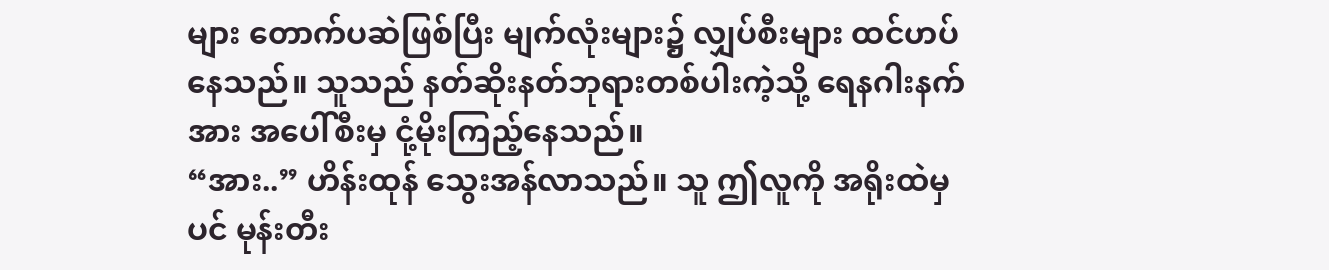များ တောက်ပဆဲဖြစ်ပြီး မျက်လုံးများ၌ လျှပ်စီးများ ထင်ဟပ်နေသည်။ သူသည် နတ်ဆိုးနတ်ဘုရားတစ်ပါးကဲ့သို့ ရေနဂါးနက်အား အပေါ်စီးမှ ငုံ့မိုးကြည့်နေသည်။
“အား..” ဟိန်းထုန် သွေးအန်လာသည်။ သူ ဤလူကို အရိုးထဲမှပင် မုန်းတီး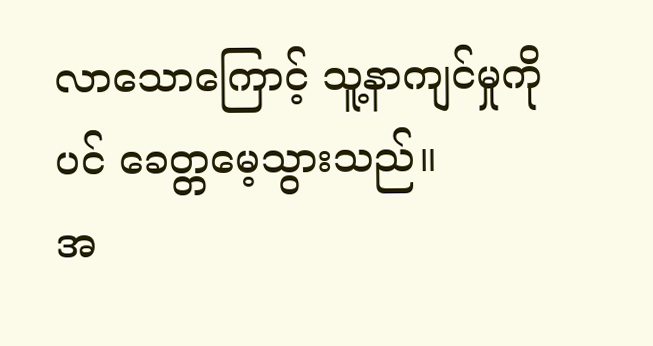လာသောကြောင့် သူ့နာကျင်မှုကိုပင် ခေတ္တမေ့သွားသည်။
အ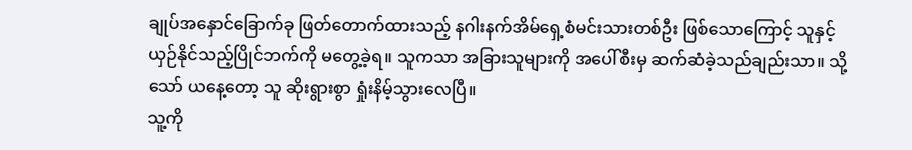ချုပ်အနှောင်ခြောက်ခု ဖြတ်တောက်ထားသည့် နဂါးနက်အိမ်ရှေ့စံမင်းသားတစ်ဦး ဖြစ်သောကြောင့် သူနှင့် ယှဉ်နိုင်သည့်ပြိုင်ဘက်ကို မတွေ့ခဲ့ရ။ သူကသာ အခြားသူများကို အပေါ်စီးမှ ဆက်ဆံခဲ့သည်ချည်းသာ။ သို့သော် ယနေ့တော့ သူ ဆိုးရွားစွာ ရှုံးနိမ့်သွားလေပြီ။
သူ့ကို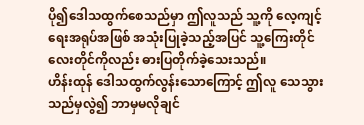ပို၍ဒေါသထွက်စေသည်မှာ ဤလူသည် သူ့ကို လေ့ကျင့်ရေးအရုပ်အဖြစ် အသုံးပြုခဲ့သည့်အပြင် သူ့ကြေးတိုင်လေးတိုင်ကိုလည်း ဓားပြတိုက်ခဲ့သေးသည်။
ဟိန်းထုန် ဒေါသထွက်လွန်းသောကြောင့် ဤလူ သေသွားသည်မှလွဲ၍ ဘာမှမလိုချင်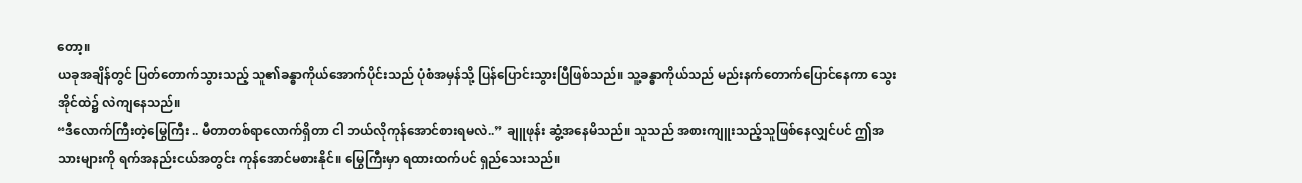တော့။
ယခုအချိန်တွင် ပြတ်တောက်သွားသည့် သူ၏ခန္ဓာကိုယ်အောက်ပိုင်းသည် ပုံစံအမှန်သို့ ပြန်ပြောင်းသွားပြီဖြစ်သည်။ သူ့ခန္ဓာကိုယ်သည် မည်းနက်တောက်ပြောင်နေကာ သွေးအိုင်ထဲ၌ လဲကျနေသည်။
“ဒီလောက်ကြီးတဲ့မြွေကြီး .. မီတာတစ်ရာလောက်ရှိတာ ငါ ဘယ်လိုကုန်အောင်စားရမလဲ..” ချူဖုန်း ဆွံ့အနေမိသည်။ သူသည် အစားကျူးသည့်သူဖြစ်နေလျှင်ပင် ဤအသားများကို ရက်အနည်းငယ်အတွင်း ကုန်အောင်မစားနိုင်။ မြွေကြီးမှာ ရထားထက်ပင် ရှည်သေးသည်။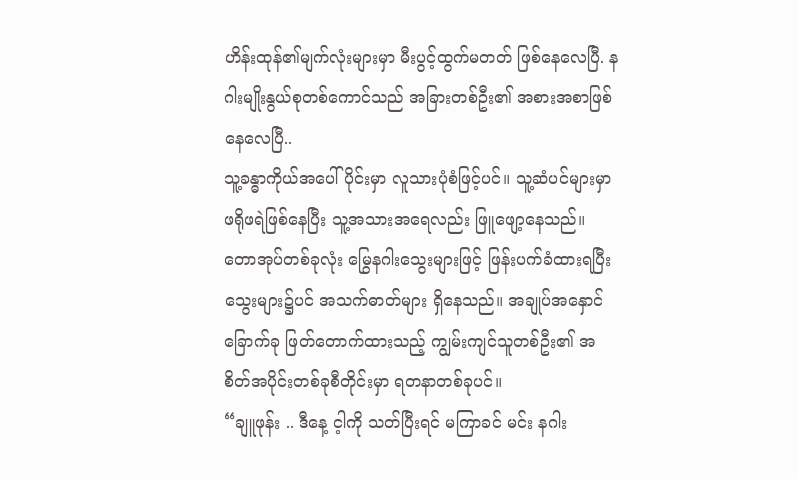ဟိန်းထုန်၏မျက်လုံးများမှာ မီးပွင့်ထွက်မတတ် ဖြစ်နေလေပြီ. နဂါးမျိုးနွယ်စုတစ်ကောင်သည် အခြားတစ်ဦး၏ အစားအစာဖြစ်နေလေပြီ..
သူ့ခန္ဓာကိုယ်အပေါ်ပိုင်းမှာ လူသားပုံစံဖြင့်ပင်။ သူ့ဆံပင်များမှာ ဖရိုဖရဲဖြစ်နေပြီး သူ့အသားအရေလည်း ဖြူဖျော့နေသည်။
တောအုပ်တစ်ခုလုံး မြွေနဂါးသွေးများဖြင့် ဖြန်းပက်ခံထားရပြီး သွေးများ၌ပင် အသက်ဓာတ်များ ရှိနေသည်။ အချုပ်အနှောင်ခြောက်ခု ဖြတ်တောက်ထားသည့် ကျွမ်းကျင်သူတစ်ဦး၏ အစိတ်အပိုင်းတစ်ခုစီတိုင်းမှာ ရတနာတစ်ခုပင်။
“ချူဖုန်း .. ဒီနေ့ င့ါကို သတ်ပြီးရင် မကြာခင် မင်း နဂါး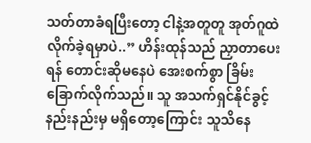သတ်တာခံရပြီးတော့ ငါနဲ့အတူတူ အုတ်ဂူထဲ လိုက်ခဲ့ရမှာပဲ..” ဟိန်းထုန်သည် ညှာတာပေးရန် တောင်းဆိုမနေပဲ အေးစက်စွာ ခြိမ်းခြောက်လိုက်သည်။ သူ အသက်ရှင်နိုင်ခွင့် နည်းနည်းမှ မရှိတော့ကြောင်း သူသိနေ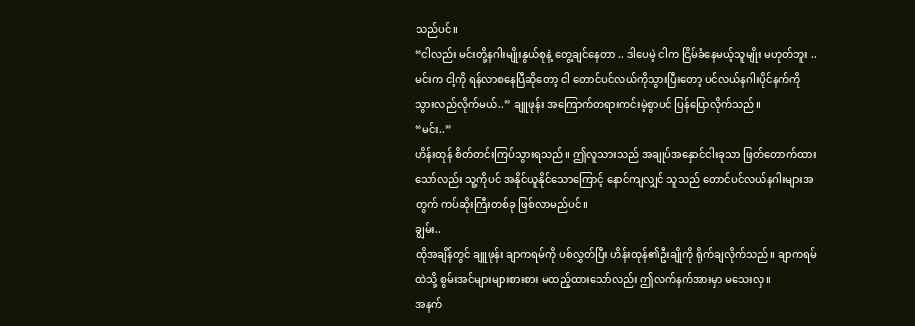သည်ပင်။
“ငါလည်း မင်းတို့နဂါးမျိုးနွယ်စုနဲ့ တွေ့ချင်နေတာ .. ဒါပေမဲ့ ငါက ငြိမ်ခံနေမယ့်သူမျိုး မဟုတ်ဘူး .. မင်းက ငါ့ကို ရန်လာစနေပြီဆိုတော့ ငါ တောင်ပင်လယ်ကိုသွားပြီးတော့ ပင်လယ်နဂါးပိုင်နက်ကို သွားလည်လိုက်မယ်..” ချူဖုန်း အကြောက်တရားကင်းမဲ့စွာပင် ပြန်ပြောလိုက်သည်။
“မင်း..”
ဟိန်းထုန် စိတ်တင်းကြပ်သွားရသည်။ ဤလူသားသည် အချုပ်အနှောင်ငါးခုသာ ဖြတ်တောက်ထားသော်လည်း သူ့ကိုပင် အနိုင်ယူနိုင်သောကြောင့် နောင်ကျလျှင် သူသည် တောင်ပင်လယ်နဂါးများအတွက် ကပ်ဆိုးကြီးတစ်ခု ဖြစ်လာမည်ပင်။
ချွမ်း..
ထိုအချိန်တွင် ချူဖုန်း ချာကရမ်ကို ပစ်လွှတ်ပြီး ဟိန်းထုန်၏ဦးချိုကို ရိုက်ချလိုက်သည်။ ချာကရမ်ထဲသို့ စွမ်းအင်များများစားစား မထည့်ထားသော်လည်း ဤလက်နက်အားမှာ မသေးလှ။
အနက်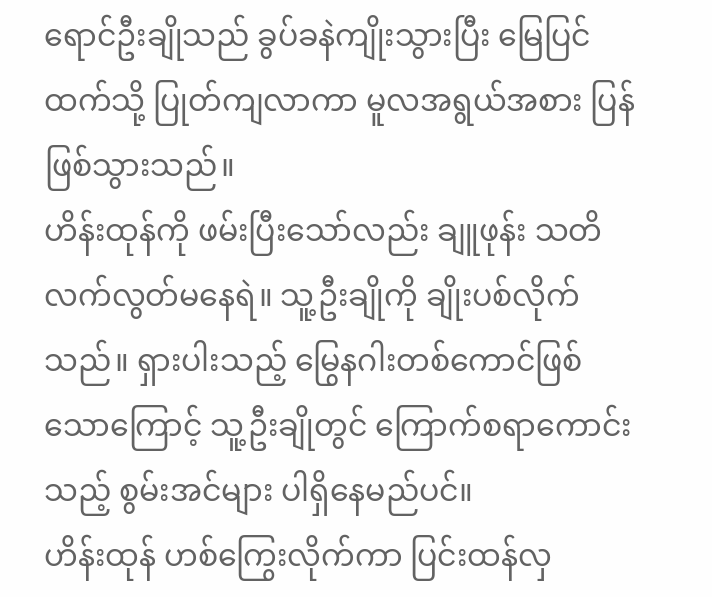ရောင်ဦးချိုသည် ခွပ်ခနဲကျိုးသွားပြီး မြေပြင်ထက်သို့ ပြုတ်ကျလာကာ မူလအရွယ်အစား ပြန်ဖြစ်သွားသည်။
ဟိန်းထုန်ကို ဖမ်းပြီးသော်လည်း ချူဖုန်း သတိလက်လွတ်မနေရဲ။ သူ့ဦးချိုကို ချိုးပစ်လိုက်သည်။ ရှားပါးသည့် မြွေနဂါးတစ်ကောင်ဖြစ်သောကြောင့် သူ့ဦးချိုတွင် ကြောက်စရာကောင်းသည့် စွမ်းအင်များ ပါရှိနေမည်ပင်။
ဟိန်းထုန် ဟစ်ကြွေးလိုက်ကာ ပြင်းထန်လှ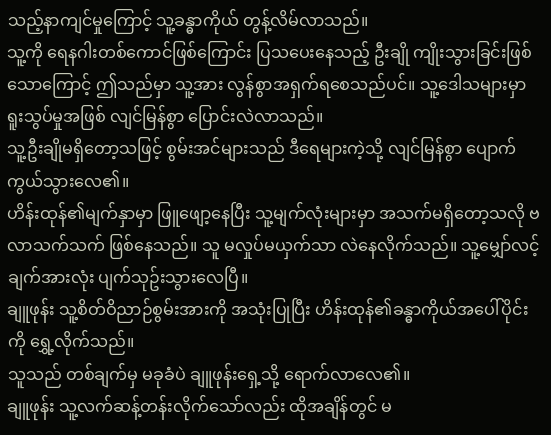သည့်နာကျင်မှုကြောင့် သူ့ခန္ဓာကိုယ် တွန့်လိမ်လာသည်။
သူ့ကို ရေနဂါးတစ်ကောင်ဖြစ်ကြောင်း ပြသပေးနေသည့် ဦးချို ကျိုးသွားခြင်းဖြစ်သောကြောင့် ဤသည်မှာ သူ့အား လွန်စွာအရှက်ရစေသည်ပင်။ သူ့ဒေါသများမှာ ရူးသွပ်မှုအဖြစ် လျင်မြန်စွာ ပြောင်းလဲလာသည်။
သူ့ဦးချိုမရှိတော့သဖြင့် စွမ်းအင်များသည် ဒီရေများကဲ့သို့ လျင်မြန်စွာ ပျောက်ကွယ်သွားလေ၏။
ဟိန်းထုန်၏မျက်နှာမှာ ဖြူဖျော့နေပြီး သူ့မျက်လုံးများမှာ အသက်မရှိတော့သလို ဗလာသက်သက် ဖြစ်နေသည်။ သူ မလှုပ်မယှက်သာ လဲနေလိုက်သည်။ သူ့မျှော်လင့်ချက်အားလုံး ပျက်သုဥ်းသွားလေပြီ။
ချူဖုန်း သူ့စိတ်ဝိညာဉ်စွမ်းအားကို အသုံးပြုပြီး ဟိန်းထုန်၏ခန္ဓာကိုယ်အပေါ်ပိုင်းကို ရွှေ့လိုက်သည်။
သူသည် တစ်ချက်မှ မခုခံပဲ ချူဖုန်းရှေ့သို့ ရောက်လာလေ၏။
ချူဖုန်း သူ့လက်ဆန့်တန်းလိုက်သော်လည်း ထိုအချိန်တွင် မ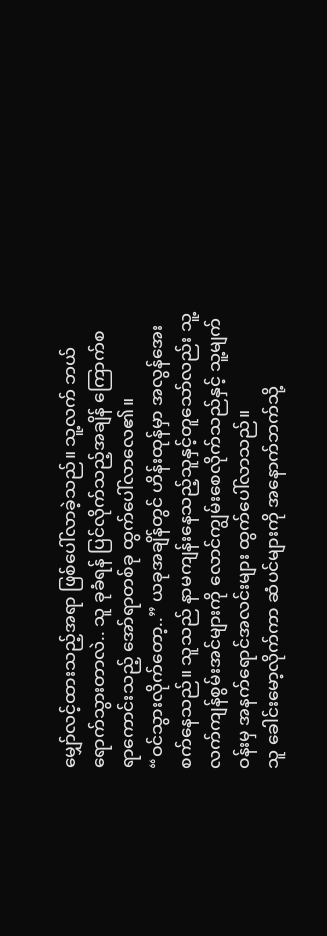မျှော်လင့်ထားသည့်အရာ ဖြစ်ပေါ်လာခဲ့သည်။ သူ့လက် ဘယ်ရောက်သွားတာလဲ.. သူ ခုခံရန် ပြင်လိုက်သည့်အချိန် ကြောက်စရာကောင်းသည့် အော်ရာတစ်ခု ထွက်ပေါ်လာလေ၏။
“ဝင်သွားလိုက်တော့..” ယခုအချိန်တွင် ဟိန်းထုန်မှာ အလွန်အေးစက်နေသည်။ သူသည် နာမကျန်းနေသည့်သူနှင့်တူသော်လည်း သူ့လက်ကျန်စွမ်းအင်များကို လောင်ကျွမ်းစေလိုက်သည်နှင့် သူ့မျက်ဝန်းမှ အနက်ရောင်အလင်းများ ထွက်ပေါ်လာသည်။
သူ ခေါင်းမော့လိုက်ကာ ဆံပင်များကို အနောက်ဘက်သို့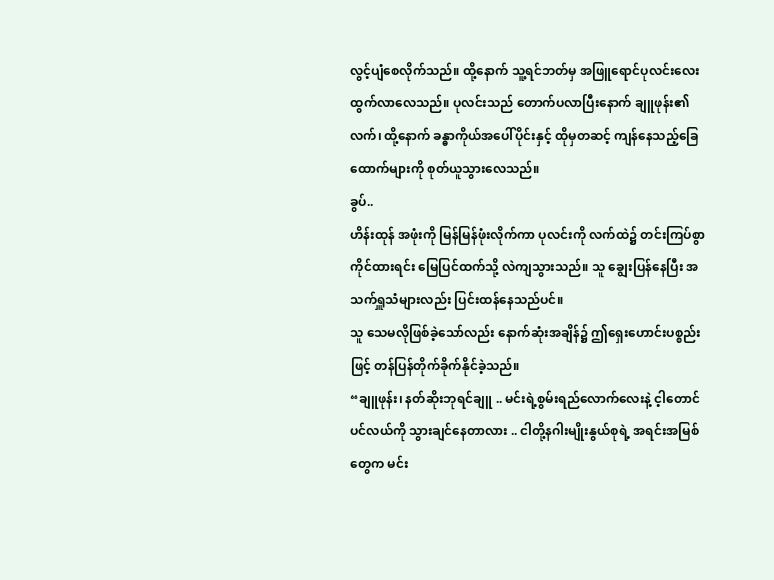လွင့်ပျံစေလိုက်သည်။ ထို့နောက် သူ့ရင်ဘတ်မှ အဖြူရောင်ပုလင်းလေး ထွက်လာလေသည်။ ပုလင်းသည် တောက်ပလာပြီးနောက် ချူဖုန်း၏လက်၊ ထို့နောက် ခန္ဓာကိုယ်အပေါ်ပိုင်းနှင့် ထိုမှတဆင့် ကျန်နေသည့်ခြေထောက်များကို စုတ်ယူသွားလေသည်။
ခွပ်..
ဟိန်းထုန် အဖုံးကို မြန်မြန်ဖုံးလိုက်ကာ ပုလင်းကို လက်ထဲ၌ တင်းကြပ်စွာ ကိုင်ထားရင်း မြေပြင်ထက်သို့ လဲကျသွားသည်။ သူ ချွေးပြန်နေပြီး အသက်ရှူသံများလည်း ပြင်းထန်နေသည်ပင်။
သူ သေမလိုဖြစ်ခဲ့သော်လည်း နောက်ဆုံးအချိန်၌ ဤရှေးဟောင်းပစ္စည်းဖြင့် တန်ပြန်တိုက်ခိုက်နိုင်ခဲ့သည်။
“ချူဖုန်း၊ နတ်ဆိုးဘုရင်ချူ .. မင်းရဲ့စွမ်းရည်လောက်လေးနဲ့ င့ါတောင်ပင်လယ်ကို သွားချင်နေတာလား .. ငါတို့နဂါးမျိုးနွယ်စုရဲ့ အရင်းအမြစ်တွေက မင်း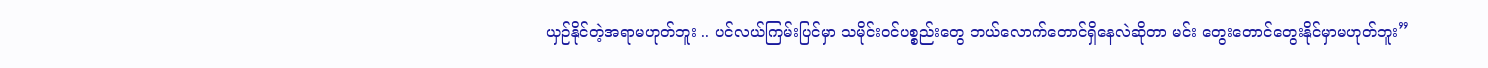ယှဉ်နိုင်တဲ့အရာမဟုတ်ဘူး .. ပင်လယ်ကြမ်းပြင်မှာ သမိုင်းဝင်ပစ္စည်းတွေ ဘယ်လောက်တောင်ရှိနေလဲဆိုတာ မင်း တွေးတောင်တွေးနိုင်မှာမဟုတ်ဘူး”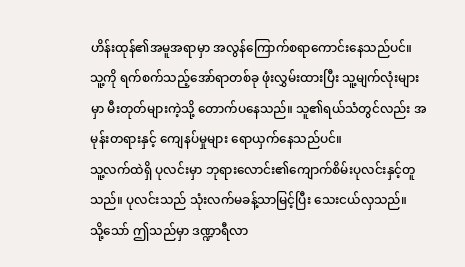ဟိန်းထုန်၏အမူအရာမှာ အလွန်ကြောက်စရာကောင်းနေသည်ပင်။ သူ့ကို ရက်စက်သည့်အော်ရာတစ်ခု ဖုံးလွှမ်းထားပြီး သူ့မျက်လုံးများမှာ မီးတုတ်များကဲ့သို့ တောက်ပနေသည်။ သူ၏ရယ်သံတွင်လည်း အမုန်းတရားနှင့် ကျေနပ်မှုများ ရောယှက်နေသည်ပင်။
သူ့လက်ထဲရှိ ပုလင်းမှာ ဘုရားလောင်း၏ကျောက်စိမ်းပုလင်းနှင့်တူသည်။ ပုလင်းသည် သုံးလက်မခန့်သာမြင့်ပြီး သေးငယ်လှသည်။
သို့သော် ဤသည်မှာ ဒဏ္ဍာရီလာ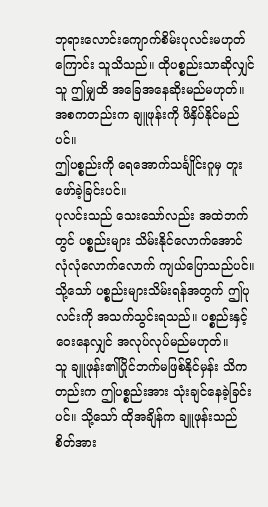ဘုရားလောင်းကျောက်စိမ်းပုလင်းမဟုတ်ကြောင်း သူသိသည်။ ထိုပစ္စည်းသာဆိုလျှင် သူ ဤမျှထိ အခြေအနေဆိုးမည်မဟုတ်။ အစကတည်းက ချူဖုန်းကို ဖိနှိပ်နိုင်မည်ပင်။
ဤပစ္စည်းကို ရေအောက်သင်္ချိုင်းဂူမှ တူးဖော်ခဲ့ခြင်းပင်။
ပုလင်းသည် သေးသော်လည်း အထဲဘက်တွင် ပစ္စည်းများ သိမ်းနိုင်လောက်အောင် လုံလုံလောက်လောက် ကျယ်ပြောသည်ပင်။
သို့သော် ပစ္စည်းများသိမ်းရန်အတွက် ဤပုလင်းကို အသက်သွင်းရသည်။ ပစ္စည်းနှင့်ဝေးနေလျှင် အလုပ်လုပ်မည်မဟုတ်။
သူ ချူဖုန်း၏ပြိုင်ဘက်မဖြစ်နိုင်မှန်း သိကတည်းက ဤပစ္စည်းအား သုံးချင်နေခဲ့ခြင်းပင်။ သို့သော် ထိုအချိန်က ချူဖုန်းသည် စိတ်အား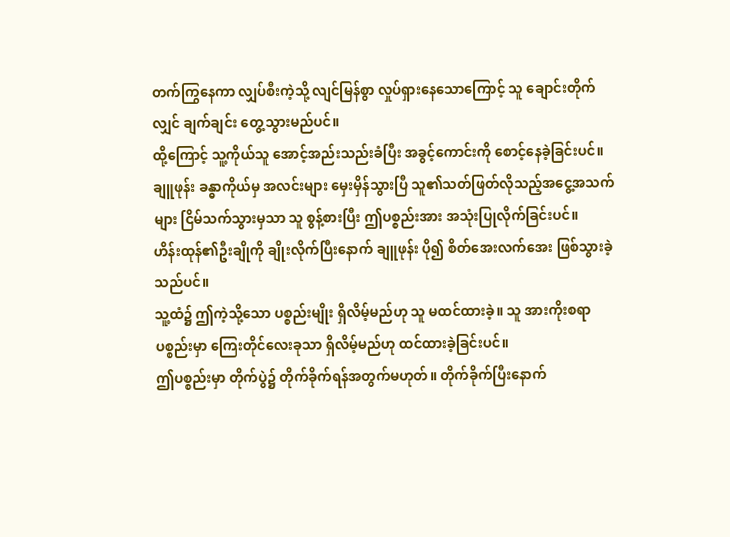တက်ကြွနေကာ လျှပ်စီးကဲ့သို့ လျင်မြန်စွာ လှုပ်ရှားနေသောကြောင့် သူ ချောင်းတိုက်လျှင် ချက်ချင်း တွေ့သွားမည်ပင်။
ထို့ကြောင့် သူ့ကိုယ်သူ အောင့်အည်းသည်းခံပြီး အခွင့်ကောင်းကို စောင့်နေခဲ့ခြင်းပင်။
ချူဖုန်း ခန္ဓာကိုယ်မှ အလင်းများ မှေးမှိန်သွားပြီ သူ၏သတ်ဖြတ်လိုသည့်အငွေ့အသက်များ ငြိမ်သက်သွားမှသာ သူ စွန့်စားပြီး ဤပစ္စည်းအား အသုံးပြုလိုက်ခြင်းပင်။
ဟိန်းထုန်၏ဦးချိုကို ချိုးလိုက်ပြီးနောက် ချူဖုန်း ပို၍ စိတ်အေးလက်အေး ဖြစ်သွားခဲ့သည်ပင်။
သူ့ထံ၌ ဤကဲ့သို့သော ပစ္စည်းမျိုး ရှိလိမ့်မည်ဟု သူ မထင်ထားခဲ့။ သူ အားကိုးစရာပစ္စည်းမှာ ကြေးတိုင်လေးခုသာ ရှိလိမ့်မည်ဟု ထင်ထားခဲ့ခြင်းပင်။
ဤပစ္စည်းမှာ တိုက်ပွဲ၌ တိုက်ခိုက်ရန်အတွက်မဟုတ်။ တိုက်ခိုက်ပြီးနောက်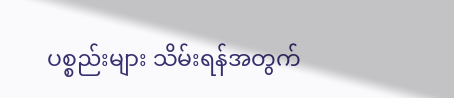ပစ္စည်းများ သိမ်းရန်အတွက်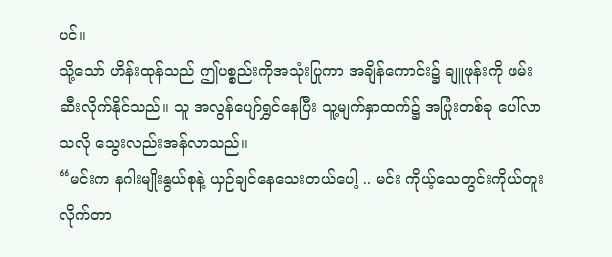ပင်။
သို့သော် ဟိန်းထုန်သည် ဤပစ္စည်းကိုအသုံးပြုကာ အချိန်ကောင်း၌ ချူဖုန်းကို ဖမ်းဆီးလိုက်နိုင်သည်။ သူ အလွန်ပျော်ရွှင်နေပြီး သူ့မျက်နှာထက်၌ အပြုံးတစ်ခု ပေါ်လာသလို သွေးလည်းအန်လာသည်။
“မင်းက နဂါးမျိုးနွယ်စုနဲ့ ယှဉ်ချင်နေသေးတယ်ပေါ့ .. မင်း ကိုယ့်သေတွင်းကိုယ်တူးလိုက်တာ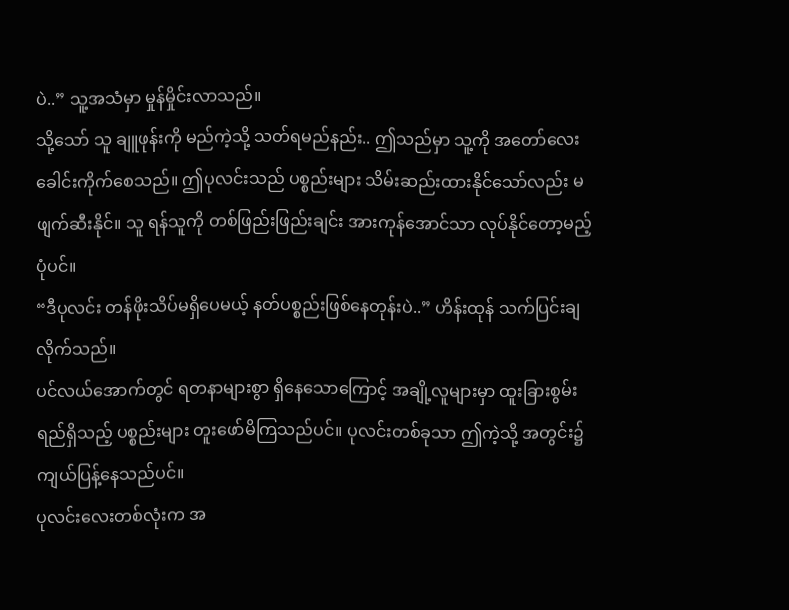ပဲ..” သူ့အသံမှာ မှုန်မှိုင်းလာသည်။
သို့သော် သူ ချူဖုန်းကို မည်ကဲ့သို့ သတ်ရမည်နည်း.. ဤသည်မှာ သူ့ကို အတော်လေး ခေါင်းကိုက်စေသည်။ ဤပုလင်းသည် ပစ္စည်းများ သိမ်းဆည်းထားနိုင်သော်လည်း မဖျက်ဆီးနိုင်။ သူ ရန်သူကို တစ်ဖြည်းဖြည်းချင်း အားကုန်အောင်သာ လုပ်နိုင်တော့မည့်ပုံပင်။
“ဒီပုလင်း တန်ဖိုးသိပ်မရှိပေမယ့် နတ်ပစ္စည်းဖြစ်နေတုန်းပဲ..” ဟိန်းထုန် သက်ပြင်းချလိုက်သည်။
ပင်လယ်အောက်တွင် ရတနာများစွာ ရှိနေသောကြောင့် အချို့လူများမှာ ထူးခြားစွမ်းရည်ရှိသည့် ပစ္စည်းများ တူးဖော်မိကြသည်ပင်။ ပုလင်းတစ်ခုသာ ဤကဲ့သို့ အတွင်း၌ ကျယ်ပြန့်နေသည်ပင်။
ပုလင်းလေးတစ်လုံးက အ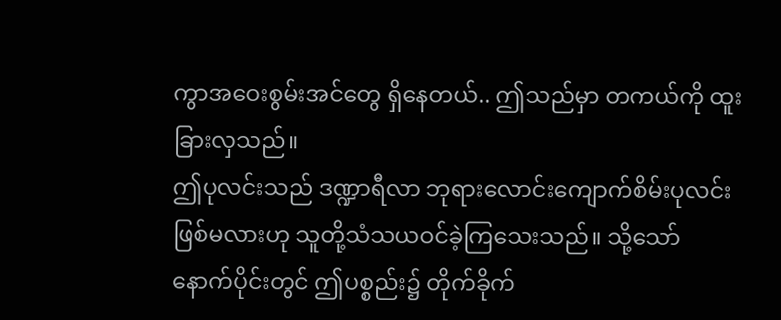ကွာအဝေးစွမ်းအင်တွေ ရှိနေတယ်.. ဤသည်မှာ တကယ်ကို ထူးခြားလှသည်။
ဤပုလင်းသည် ဒဏ္ဍာရီလာ ဘုရားလောင်းကျောက်စိမ်းပုလင်းဖြစ်မလားဟု သူတို့သံသယဝင်ခဲ့ကြသေးသည်။ သို့သော် နောက်ပိုင်းတွင် ဤပစ္စည်း၌ တိုက်ခိုက်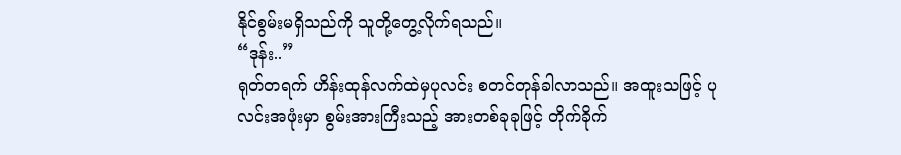နိုင်စွမ်းမရှိသည်ကို သူတို့တွေ့လိုက်ရသည်။
“ဒုန်း..”
ရုတ်တရက် ဟိန်းထုန်လက်ထဲမှပုလင်း စတင်တုန်ခါလာသည်။ အထူးသဖြင့် ပုလင်းအဖုံးမှာ စွမ်းအားကြီးသည့် အားတစ်ခုခုဖြင့် တိုက်ခိုက်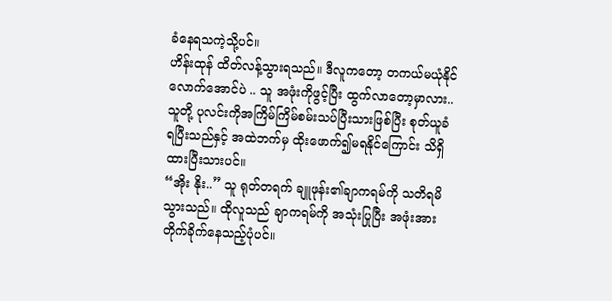ခံနေရသကဲ့သို့ပင်။
ဟိန်းထုန် ထိတ်လန့်သွားရသည်။ ဒီလူကတော့ တကယ်မယုံနိုင်လောက်အောင်ပဲ .. သူ အဖုံးကိုဖွင့်ပြီး ထွက်လာတော့မှာလား.. သူတို့ ပုလင်းကိုအကြိမ်ကြိမ်စမ်းသပ်ပြီးသားဖြစ်ပြီး စုတ်ယူခံရပြီးသည်နှင့် အထဲဘက်မှ ထိုးဖောက်၍မရနိုင်ကြောင်း သိရှိထားပြီးသားပင်။
“အိုး နိုး..” သူ ရုတ်တရက် ချူဖုန်း၏ချာကရမ်ကို သတိရမိသွားသည်။ ထိုလူသည် ချာကရမ်ကို အသုံးပြုပြီး အဖုံးအား တိုက်ခိုက်နေသည့်ပုံပင်။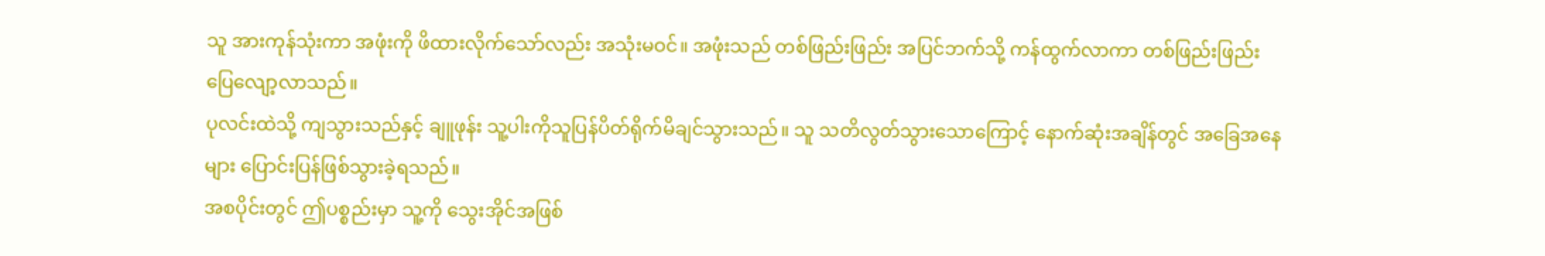သူ အားကုန်သုံးကာ အဖုံးကို ဖိထားလိုက်သော်လည်း အသုံးမဝင်။ အဖုံးသည် တစ်ဖြည်းဖြည်း အပြင်ဘက်သို့ ကန်ထွက်လာကာ တစ်ဖြည်းဖြည်း ပြေလျော့လာသည်။
ပုလင်းထဲသို့ ကျသွားသည်နှင့် ချူဖုန်း သူ့ပါးကိုသူပြန်ပိတ်ရိုက်မိချင်သွားသည်။ သူ သတိလွတ်သွားသောကြောင့် နောက်ဆုံးအချိန်တွင် အခြေအနေများ ပြောင်းပြန်ဖြစ်သွားခဲ့ရသည်။
အစပိုင်းတွင် ဤပစ္စည်းမှာ သူ့ကို သွေးအိုင်အဖြစ်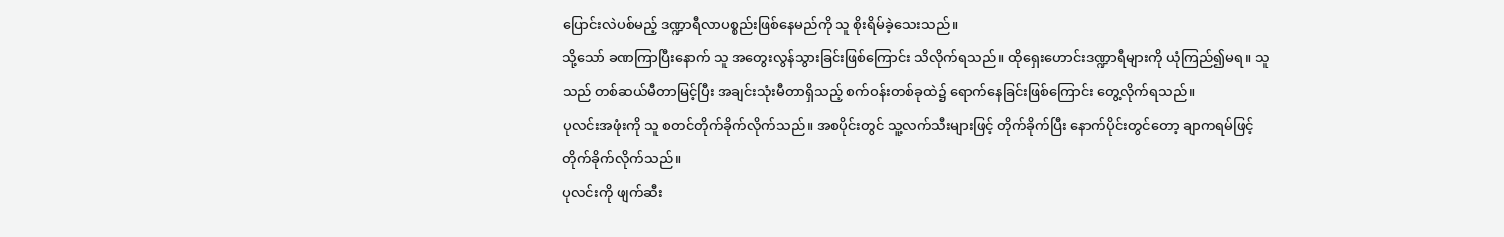ပြောင်းလဲပစ်မည့် ဒဏ္ဍာရီလာပစ္စည်းဖြစ်နေမည်ကို သူ စိုးရိမ်ခဲ့သေးသည်။
သို့သော် ခဏကြာပြီးနောက် သူ အတွေးလွန်သွားခြင်းဖြစ်ကြောင်း သိလိုက်ရသည်။ ထိုရှေးဟောင်းဒဏ္ဍာရီများကို ယုံကြည်၍မရ။ သူသည် တစ်ဆယ်မီတာမြင့်ပြီး အချင်းသုံးမီတာရှိသည့် စက်ဝန်းတစ်ခုထဲ၌ ရောက်နေခြင်းဖြစ်ကြောင်း တွေ့လိုက်ရသည်။
ပုလင်းအဖုံးကို သူ စတင်တိုက်ခိုက်လိုက်သည်။ အစပိုင်းတွင် သူ့လက်သီးများဖြင့် တိုက်ခိုက်ပြီး နောက်ပိုင်းတွင်တော့ ချာကရမ်ဖြင့် တိုက်ခိုက်လိုက်သည်။
ပုလင်းကို ဖျက်ဆီး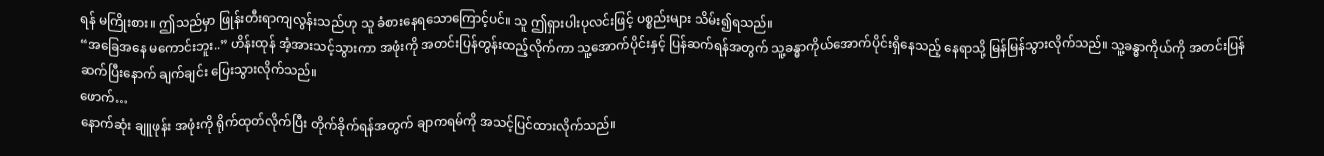ရန် မကြိုးစား။ ဤသည်မှာ ဖြုန်းတီးရာကျလွန်းသည်ဟု သူ ခံစားနေရသောကြောင့်ပင်။ သူ ဤရှားပါးပုလင်းဖြင့် ပစ္စည်းများ သိမ်း၍ရသည်။
“အခြေအနေ မကောင်းဘူး..” ဟိန်းထုန် အံ့အားသင့်သွားကာ အဖုံးကို အတင်းပြန်တွန်းထည့်လိုက်ကာ သူ့အောက်ပိုင်းနှင့် ပြန်ဆက်ရန်အတွက် သူ့ခန္ဓာကိုယ်အောက်ပိုင်းရှိနေသည့် နေရာသို့ မြန်မြန်သွားလိုက်သည်။ သူ့ခန္ဓာကိုယ်ကို အတင်းပြန်ဆက်ပြီးနောက် ချက်ချင်း ပြေးသွားလိုက်သည်။
ဖောက်…
နောက်ဆုံး ချူဖုန်း အဖုံးကို ရိုက်ထုတ်လိုက်ပြီး တိုက်ခိုက်ရန်အတွက် ချာကရမ်ကို အသင့်ပြင်ထားလိုက်သည်။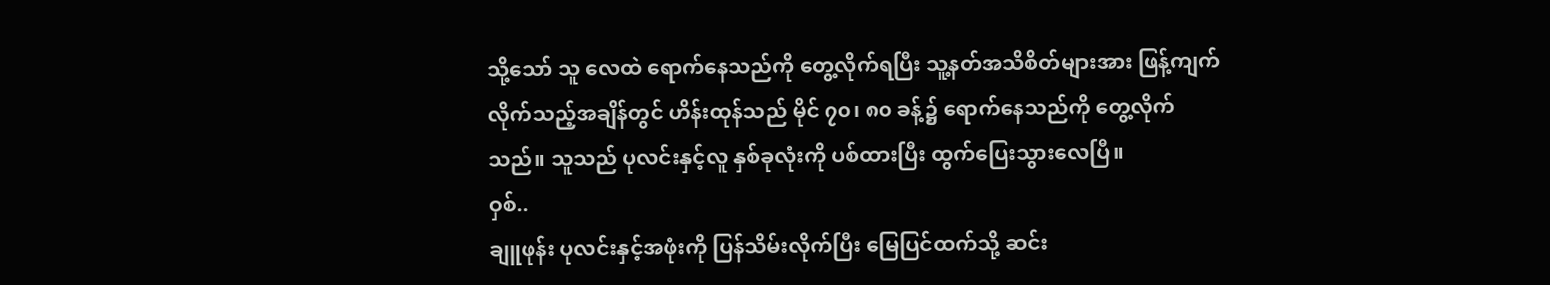သို့သော် သူ လေထဲ ရောက်နေသည်ကို တွေ့လိုက်ရပြီး သူ့နတ်အသိစိတ်များအား ဖြန့်ကျက်လိုက်သည့်အချိန်တွင် ဟိန်းထုန်သည် မိုင် ၇၀၊ ၈၀ ခန့်၌ ရောက်နေသည်ကို တွေ့လိုက်သည်။ သူသည် ပုလင်းနှင့်လူ နှစ်ခုလုံးကို ပစ်ထားပြီး ထွက်ပြေးသွားလေပြီ။
ဝှစ်..
ချူဖုန်း ပုလင်းနှင့်အဖုံးကို ပြန်သိမ်းလိုက်ပြီး မြေပြင်ထက်သို့ ဆင်း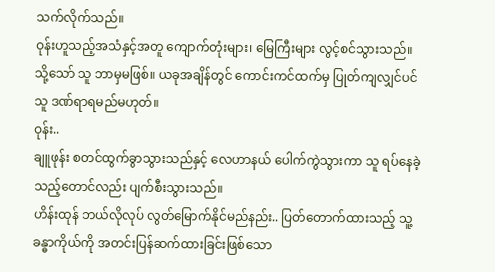သက်လိုက်သည်။
ဝုန်းဟူသည့်အသံနှင့်အတူ ကျောက်တုံးများ၊ မြေကြီးများ လွင့်စင်သွားသည်။ သို့သော် သူ ဘာမှမဖြစ်။ ယခုအချိန်တွင် ကောင်းကင်ထက်မှ ပြုတ်ကျလျှင်ပင် သူ ဒဏ်ရာရမည်မဟုတ်။
ဝုန်း..
ချူဖုန်း စတင်ထွက်ခွာသွားသည်နှင့် လေဟာနယ် ပေါက်ကွဲသွားကာ သူ ရပ်နေခဲ့သည့်တောင်လည်း ပျက်စီးသွားသည်။
ဟိန်းထုန် ဘယ်လိုလုပ် လွတ်မြောက်နိုင်မည်နည်း.. ပြတ်တောက်ထားသည့် သူ့ခန္ဓာကိုယ်ကို အတင်းပြန်ဆက်ထားခြင်းဖြစ်သော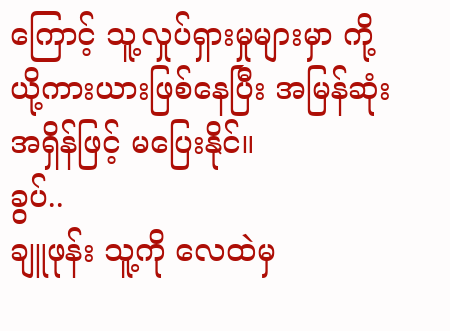ကြောင့် သူ့လှုပ်ရှားမှုများမှာ ကို့ယို့ကားယားဖြစ်နေပြီး အမြန်ဆုံးအရှိန်ဖြင့် မပြေးနိုင်။
ခွပ်..
ချူဖုန်း သူ့ကို လေထဲမှ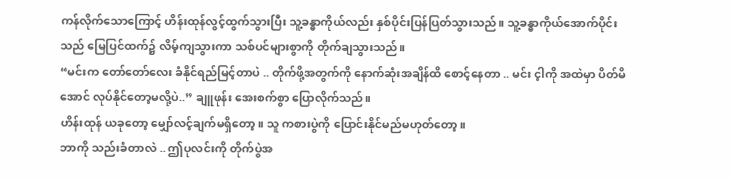ကန်လိုက်သောကြောင့် ဟိန်းထုန်လွင့်ထွက်သွားပြီး သူ့ခန္ဓာကိုယ်လည်း နှစ်ပိုင်းပြန်ပြတ်သွားသည်။ သူ့ခန္ဓာကိုယ်အောက်ပိုင်းသည် မြေပြင်ထက်၌ လိမ့်ကျသွားကာ သစ်ပင်များစွာကို တိုက်ချသွားသည်။
“မင်းက တော်တော်လေး ခံနိုင်ရည်မြင့်တာပဲ .. တိုက်ဖို့အတွက်ကို နောက်ဆုံးအချိန်ထိ စောင့်နေတာ .. မင်း င့ါကို အထဲမှာ ပိတ်မိအောင် လုပ်နိုင်တော့မလို့ပဲ..” ချူဖုန်း အေးစက်စွာ ပြောလိုက်သည်။
ဟိန်းထုန် ယခုတော့ မျှော်လင့်ချက်မရှိတော့။ သူ ကစားပွဲကို ပြောင်းနိုင်မည်မဟုတ်တော့။
ဘာကို သည်းခံတာလဲ .. ဤပုလင်းကို တိုက်ပွဲအ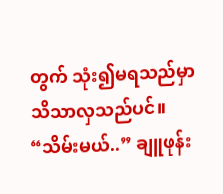တွက် သုံး၍မရသည်မှာ သိသာလှသည်ပင်။
“သိမ်းမယ်..” ချူဖုန်း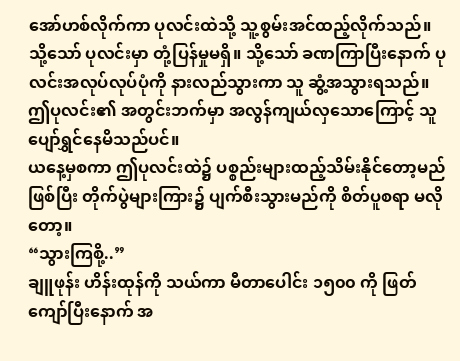အော်ဟစ်လိုက်ကာ ပုလင်းထဲသို့ သူ့စွမ်းအင်ထည့်လိုက်သည်။ သို့သော် ပုလင်းမှာ တုံ့ပြန်မှုမရှိ။ သို့သော် ခဏကြာပြီးနောက် ပုလင်းအလုပ်လုပ်ပုံကို နားလည်သွားကာ သူ ဆွံ့အသွားရသည်။
ဤပုလင်း၏ အတွင်းဘက်မှာ အလွန်ကျယ်လှသောကြောင့် သူ ပျော်ရွှင်နေမိသည်ပင်။
ယနေ့မှစကာ ဤပုလင်းထဲ၌ ပစ္စည်းများထည့်သိမ်းနိုင်တော့မည်ဖြစ်ပြီး တိုက်ပွဲများကြား၌ ပျက်စီးသွားမည်ကို စိတ်ပူစရာ မလိုတော့။
“သွားကြစို့..”
ချူဖုန်း ဟိန်းထုန်ကို သယ်ကာ မီတာပေါင်း ၁၅၀၀ ကို ဖြတ်ကျော်ပြီးနောက် အ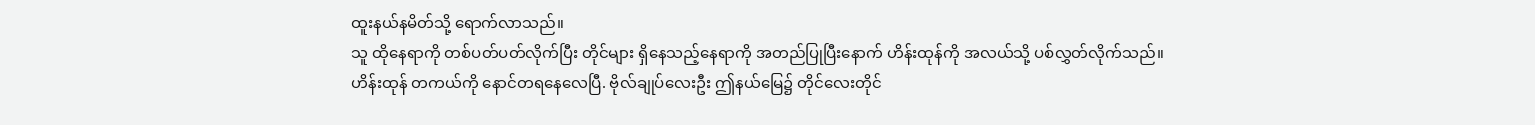ထူးနယ်နမိတ်သို့ ရောက်လာသည်။
သူ ထိုနေရာကို တစ်ပတ်ပတ်လိုက်ပြီး တိုင်များ ရှိနေသည့်နေရာကို အတည်ပြုပြီးနောက် ဟိန်းထုန်ကို အလယ်သို့ ပစ်လွှတ်လိုက်သည်။
ဟိန်းထုန် တကယ်ကို နောင်တရနေလေပြီ. ဗိုလ်ချုပ်လေးဦး ဤနယ်မြေ၌ တိုင်လေးတိုင်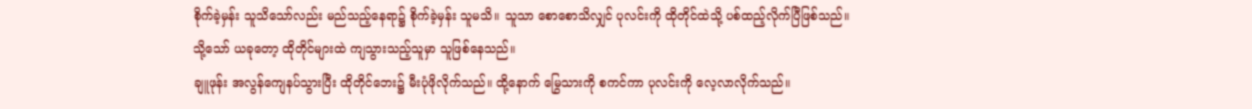စိုက်ခဲ့မှန်း သူသိသော်လည်း မည်သည့်နေရာ၌ စိုက်ခဲ့မှန်း သူမသိ။ သူသာ စောစောသိလျှင် ပုလင်းကို ထိုတိုင်ထဲသို့ ပစ်ထည့်လိုက်ပြီဖြစ်သည်။
သို့သော် ယခုတော့ ထိုတိုင်များထဲ ကျသွားသည့်သူမှာ သူဖြစ်နေသည်။
ချူဖုန်း အလွန်ကျေနပ်သွားပြီး ထိုတိုင်ဘေး၌ မီးပုံဖိုလိုက်သည်။ ထို့နောက် မြွေသားကို စကင်ကာ ပုလင်းကို လေ့လာလိုက်သည်။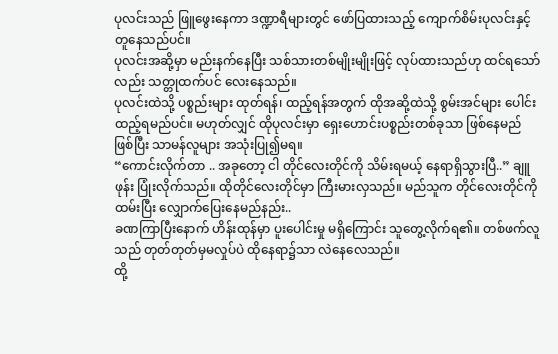ပုလင်းသည် ဖြူဖွေးနေကာ ဒဏ္ဍာရီများတွင် ဖော်ပြထားသည့် ကျောက်စိမ်းပုလင်းနှင့်တူနေသည်ပင်။
ပုလင်းအဆို့မှာ မည်းနက်နေပြီး သစ်သားတစ်မျိုးမျိုးဖြင့် လုပ်ထားသည်ဟု ထင်ရသော်လည်း သတ္တုထက်ပင် လေးနေသည်။
ပုလင်းထဲသို့ ပစ္စည်းများ ထုတ်ရန်၊ ထည့်ရန်အတွက် ထိုအဆို့ထဲသို့ စွမ်းအင်များ ပေါင်းထည့်ရမည်ပင်။ မဟုတ်လျှင် ထိုပုလင်းမှာ ရှေးဟောင်းပစ္စည်းတစ်ခုသာ ဖြစ်နေမည်ဖြစ်ပြီး သာမန်လူများ အသုံးပြု၍မရ။
“ကောင်းလိုက်တာ .. အခုတော့ ငါ တိုင်လေးတိုင်ကို သိမ်းရမယ့် နေရာရှိသွားပြီ..” ချူဖုန်း ပြုံးလိုက်သည်။ ထိုတိုင်လေးတိုင်မှာ ကြီးမားလှသည်။ မည်သူက တိုင်လေးတိုင်ကိုထမ်းပြီး လျှောက်ပြေးနေမည်နည်း..
ခဏကြာပြီးနောက် ဟိန်းထုန်မှာ ပူးပေါင်းမှု မရှိကြောင်း သူတွေ့လိုက်ရ၏။ တစ်ဖက်လူသည် တုတ်တုတ်မှမလှုပ်ပဲ ထိုနေရာ၌သာ လဲနေလေသည်။
ထို့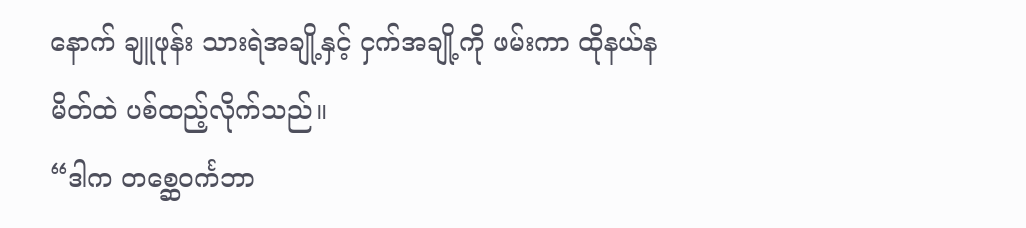နောက် ချူဖုန်း သားရဲအချို့နှင့် ငှက်အချို့ကို ဖမ်းကာ ထိုနယ်နမိတ်ထဲ ပစ်ထည့်လိုက်သည်။
“ဒါက တစ္ဆေဝင်္ကဘာ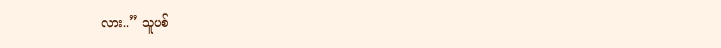လား..” သူပစ်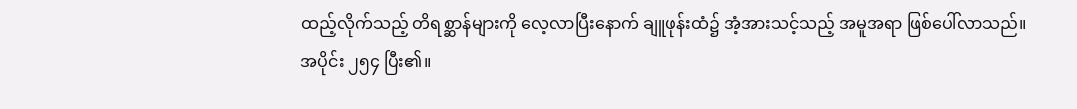ထည့်လိုက်သည့် တိရစ္ဆာန်များကို လေ့လာပြီးနောက် ချူဖုန်းထံ၌ အံ့အားသင့်သည့် အမူအရာ ဖြစ်ပေါ်လာသည်။
အပိုင်း ၂၅၄ ပြီး၏။